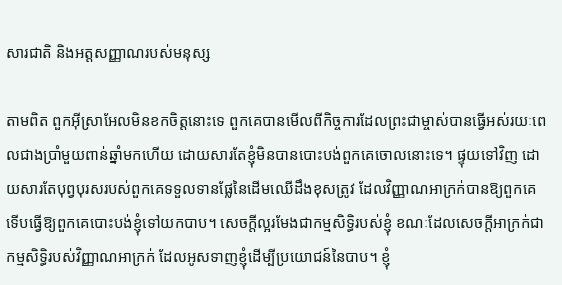សារជាតិ និងអត្តសញ្ញាណរបស់មនុស្ស

តាមពិត ពួកអ៊ីស្រាអែលមិនខកចិត្តនោះទេ ពួកគេបានមើលពីកិច្ចការដែលព្រះជាម្ចាស់បានធ្វើអស់រយៈពេលជាងប្រាំមួយពាន់ឆ្នាំមកហើយ ដោយសារតែខ្ញុំមិនបានបោះបង់ពួកគេចោលនោះទេ។ ផ្ទុយទៅវិញ ដោយសារតែបុព្វបុរសរបស់ពួកគេទទួលទានផ្លែនៃដើមឈើដឹងខុសត្រូវ ដែលវិញ្ញាណអាក្រក់បានឱ្យពួកគេ ទើបធ្វើឱ្យពួកគេបោះបង់ខ្ញុំទៅយកបាប។ សេចក្តីល្អរមែងជាកម្មសិទ្ធិរបស់ខ្ញុំ ខណៈដែលសេចក្ដីអាក្រក់ជាកម្មសិទ្ធិរបស់វិញ្ញាណអាក្រក់ ដែលអូសទាញខ្ញុំដើម្បីប្រយោជន៍នៃបាប។ ខ្ញុំ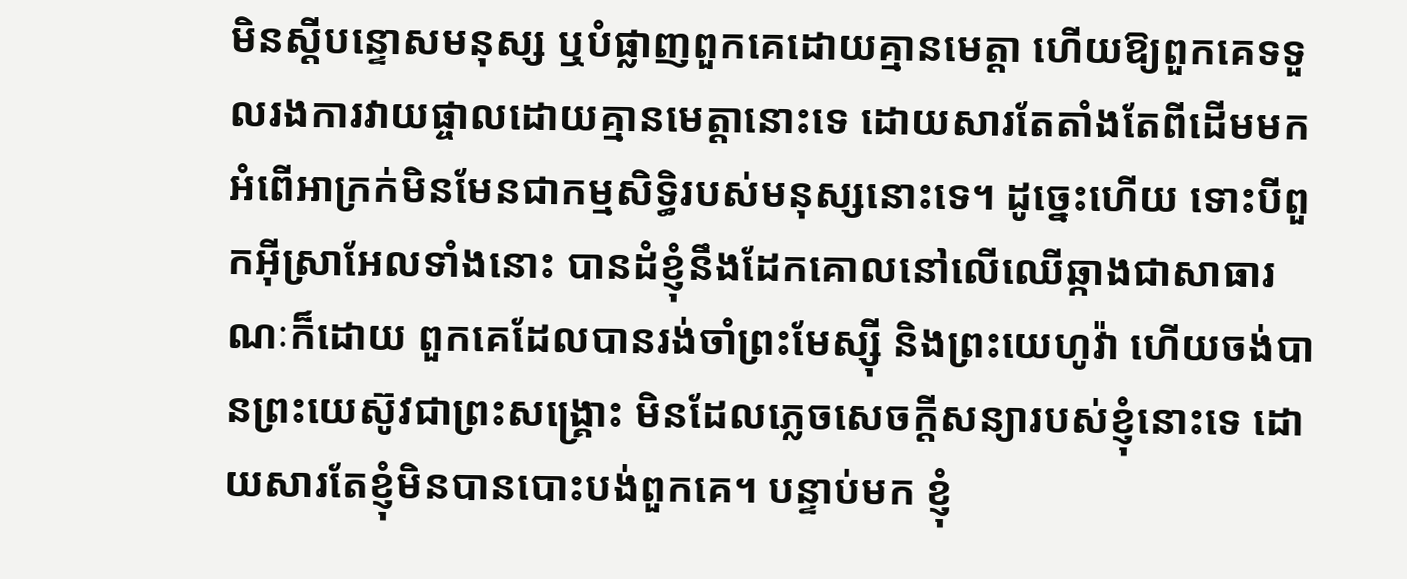មិនស្តីបន្ទោសមនុស្ស ឬបំផ្លាញពួកគេដោយគ្មានមេត្តា ហើយឱ្យពួកគេទទួលរងការវាយផ្ចាលដោយគ្មានមេត្តានោះទេ ដោយសារតែតាំងតែពីដើមមកអំពើអាក្រក់មិនមែនជាកម្មសិទ្ធិរបស់មនុស្សនោះទេ។ ដូច្នេះហើយ ទោះបីពួកអ៊ីស្រាអែលទាំងនោះ បានដំខ្ញុំនឹងដែកគោលនៅលើឈើឆ្កាងជាសាធារណៈក៏ដោយ ពួកគេដែលបានរង់ចាំព្រះមែស្ស៊ី និងព្រះយេហូវ៉ា ហើយចង់បានព្រះយេស៊ូវជាព្រះសង្គ្រោះ មិនដែលភ្លេចសេចក្តីសន្យារបស់ខ្ញុំនោះទេ ដោយសារតែខ្ញុំមិនបានបោះបង់ពួកគេ។ បន្ទាប់មក ខ្ញុំ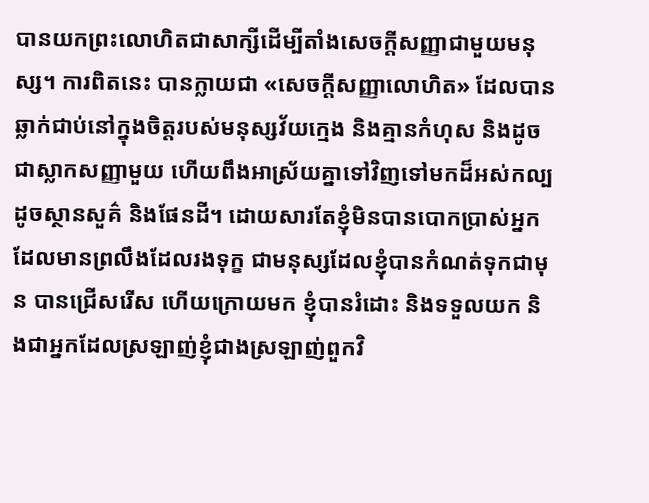បានយកព្រះលោហិតជាសាក្សីដើម្បីតាំងសេចក្តីសញ្ញាជាមួយមនុស្ស។ ការពិតនេះ បានក្លាយជា «សេចក្តីសញ្ញាលោហិត» ដែលបានឆ្លាក់ជាប់នៅក្នុងចិត្តរបស់មនុស្សវ័យក្មេង និងគ្មានកំហុស និងដូចជាស្លាកសញ្ញាមួយ ហើយពឹងអាស្រ័យគ្នាទៅវិញទៅមកដ៏អស់កល្បដូចស្ថានសួគ៌ និងផែនដី។ ដោយសារតែខ្ញុំមិនបានបោកប្រាស់អ្នកដែលមានព្រលឹងដែលរងទុក្ខ ជាមនុស្សដែលខ្ញុំបានកំណត់ទុកជាមុន បានជ្រើសរើស ហើយក្រោយមក ខ្ញុំបានរំដោះ និងទទួលយក និងជាអ្នកដែលស្រឡាញ់ខ្ញុំជាងស្រឡាញ់ពួកវិ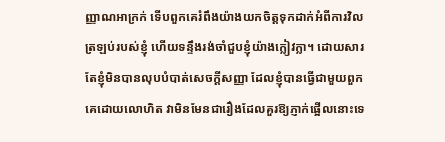ញ្ញាណអាក្រក់ ទើបពួកគេរំពឹងយ៉ាងយកចិត្តទុកដាក់អំពីការវិលត្រឡប់របស់ខ្ញុំ ហើយទន្ទឹងរង់ចាំជួបខ្ញុំយ៉ាងក្លៀវក្លា។ ដោយសារតែខ្ញុំមិនបានលុបបំបាត់សេចក្តីសញ្ញា ដែលខ្ញុំបានធ្វើជាមួយពួកគេដោយលោហិត វាមិនមែនជារឿងដែលគួរឱ្យភ្ញាក់ផ្អើលនោះទេ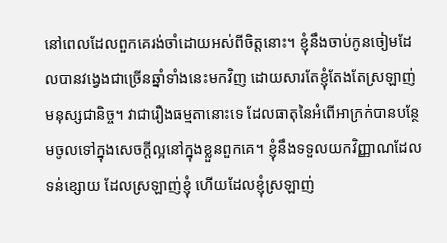នៅពេលដែលពួកគេរង់ចាំដោយអស់ពីចិត្តនោះ។ ខ្ញុំនឹងចាប់កូនចៀមដែលបានវង្វេងជាច្រើនឆ្នាំទាំងនេះមកវិញ ដោយសារតែខ្ញុំតែងតែស្រឡាញ់មនុស្សជានិច្ច។ វាជារឿងធម្មតានោះទេ ដែលធាតុនៃអំពើអាក្រក់បានបន្ថែមចូលទៅក្នុងសេចក្តីល្អនៅក្នុងខ្លួនពួកគេ។ ខ្ញុំនឹងទទួលយកវិញ្ញាណដែលទន់ខ្សោយ ដែលស្រឡាញ់ខ្ញុំ ហើយដែលខ្ញុំស្រឡាញ់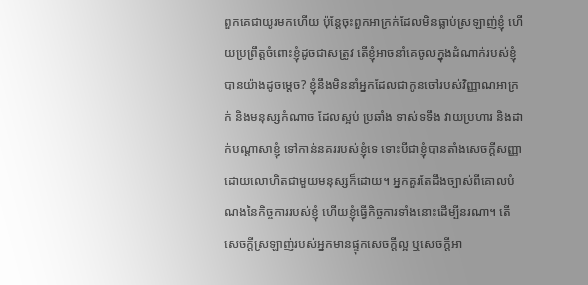ពួកគេជាយូរមកហើយ ប៉ុន្តែចុះពួកអាក្រក់ដែលមិនធ្លាប់ស្រឡាញ់ខ្ញុំ ហើយប្រព្រឹត្តចំពោះខ្ញុំដូចជាសត្រូវ តើខ្ញុំអាចនាំគេចូលក្នុងដំណាក់របស់ខ្ញុំបានយ៉ាងដូចម្តេច? ខ្ញុំនឹងមិននាំអ្នកដែលជាកូនចៅរបស់វិញ្ញាណអាក្រក់ និងមនុស្សកំណាច ដែលស្អប់ ប្រឆាំង ទាស់ទទឹង វាយប្រហារ និងដាក់បណ្តាសាខ្ញុំ ទៅកាន់នគររបស់ខ្ញុំទេ ទោះបីជាខ្ញុំបានតាំងសេចក្តីសញ្ញាដោយលោហិតជាមួយមនុស្សក៏ដោយ។ អ្នកគួរតែដឹងច្បាស់ពីគោលបំណងនៃកិច្ចការរបស់ខ្ញុំ ហើយខ្ញុំធ្វើកិច្ចការទាំងនោះដើម្បីនរណា។ តើសេចក្តីស្រឡាញ់របស់អ្នកមានផ្ទុកសេចក្តីល្អ ឬសេចក្តីអា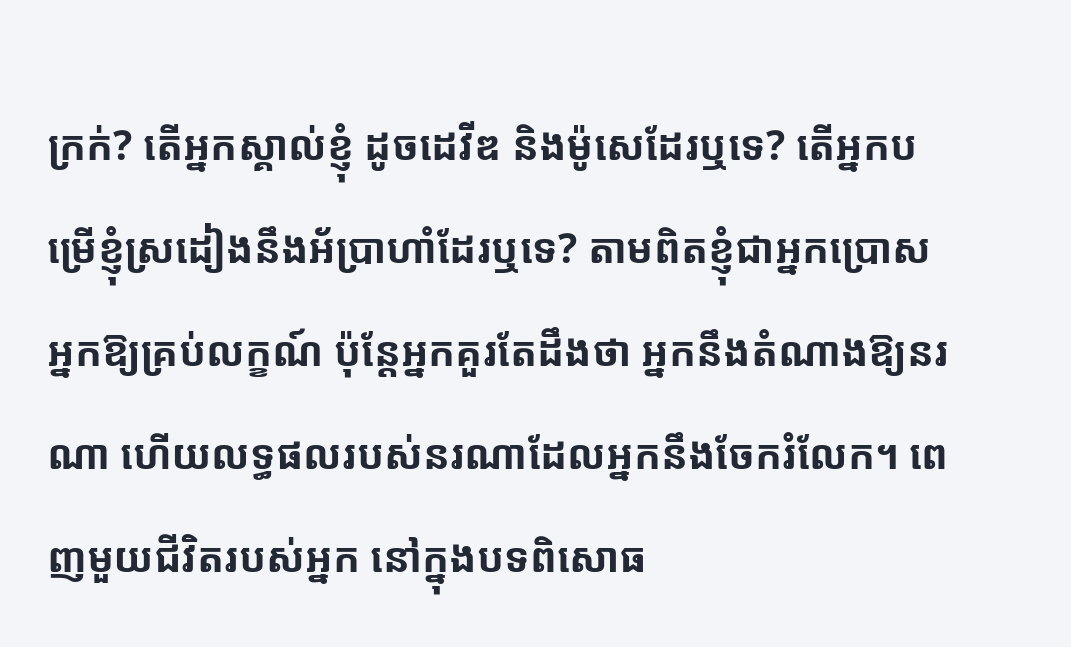ក្រក់? តើអ្នកស្គាល់ខ្ញុំ ដូចដេវីឌ និងម៉ូសេដែរឬទេ? តើអ្នកបម្រើខ្ញុំស្រដៀងនឹងអ័ប្រាហាំដែរឬទេ? តាមពិតខ្ញុំជាអ្នកប្រោសអ្នកឱ្យគ្រប់លក្ខណ៍ ប៉ុន្តែអ្នកគួរតែដឹងថា អ្នកនឹងតំណាងឱ្យនរណា ហើយលទ្ធផលរបស់នរណាដែលអ្នកនឹងចែករំលែក។ ពេញមួយជីវិតរបស់អ្នក នៅក្នុងបទពិសោធ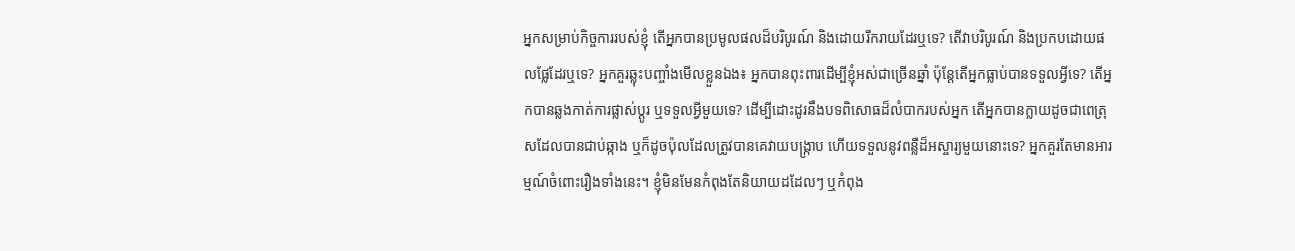អ្នកសម្រាប់កិច្ចការរបស់ខ្ញុំ តើអ្នកបានប្រមូលផលដ៏បរិបូរណ៍ និងដោយរីករាយដែរឬទេ? តើវាបរិបូរណ៍ និងប្រកបដោយផលផ្លែដែរឬទេ? អ្នកគួរឆ្លុះបញ្ចាំងមើលខ្លួនឯង៖ អ្នកបានពុះពារដើម្បីខ្ញុំអស់ជាច្រើនឆ្នាំ ប៉ុន្តែតើអ្នកធ្លាប់បានទទួលអ្វីទេ? តើអ្នកបានឆ្លងកាត់ការផ្លាស់ប្តូរ ឬទទួលអ្វីមួយទេ? ដើម្បីដោះដូរនឹងបទពិសោធដ៏លំបាករបស់អ្នក តើអ្នកបានក្លាយដូចជាពេត្រុសដែលបានជាប់ឆ្កាង ឬក៏ដូចប៉ុលដែលត្រូវបានគេវាយបង្ក្រាប ហើយទទួលនូវពន្លឺដ៏អស្ចារ្យមួយនោះទេ? អ្នកគួរតែមានអារម្មណ៍ចំពោះរឿងទាំងនេះ។ ខ្ញុំមិនមែនកំពុងតែនិយាយដដែលៗ ឬកំពុង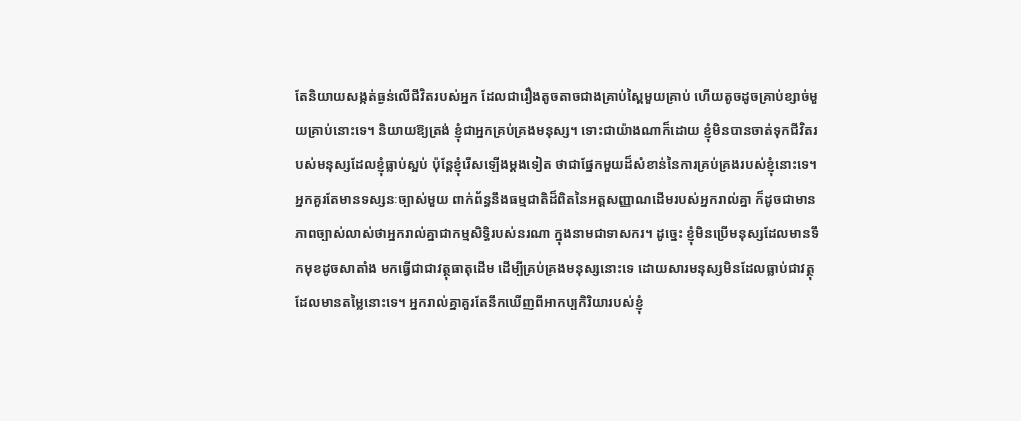តែនិយាយសង្កត់ធ្ងន់លើជីវិតរបស់អ្នក ដែលជារឿងតូចតាចជាងគ្រាប់ស្ពៃមួយគ្រាប់ ហើយតូចដូចគ្រាប់ខ្សាច់មួយគ្រាប់នោះទេ។ និយាយឱ្យត្រង់ ខ្ញុំជាអ្នកគ្រប់គ្រងមនុស្ស។ ទោះជាយ៉ាងណាក៏ដោយ ខ្ញុំមិនបានចាត់ទុកជីវិតរបស់មនុស្សដែលខ្ញុំធ្លាប់ស្អប់ ប៉ុន្តែខ្ញុំរើសឡើងម្តងទៀត ថាជាផ្នែកមួយដ៏សំខាន់នៃការគ្រប់គ្រងរបស់ខ្ញុំនោះទេ។ អ្នកគួរតែមានទស្សនៈច្បាស់មួយ ពាក់ព័ន្ធនឹងធម្មជាតិដ៏ពិតនៃអត្តសញ្ញាណដើមរបស់អ្នករាល់គ្នា ក៏ដូចជាមានភាពច្បាស់លាស់ថាអ្នករាល់គ្នាជាកម្មសិទ្ធិរបស់នរណា ក្នុងនាមជាទាសករ។ ដូច្នេះ ខ្ញុំមិនប្រើមនុស្សដែលមានទឹកមុខដូចសាតាំង មកធ្វើជាជាវត្ថុធាតុដើម ដើម្បីគ្រប់គ្រងមនុស្សនោះទេ ដោយសារមនុស្សមិនដែលធ្លាប់ជាវត្ថុដែលមានតម្លៃនោះទេ។ អ្នករាល់គ្នាគួរតែនឹកឃើញពីអាកប្បកិរិយារបស់ខ្ញុំ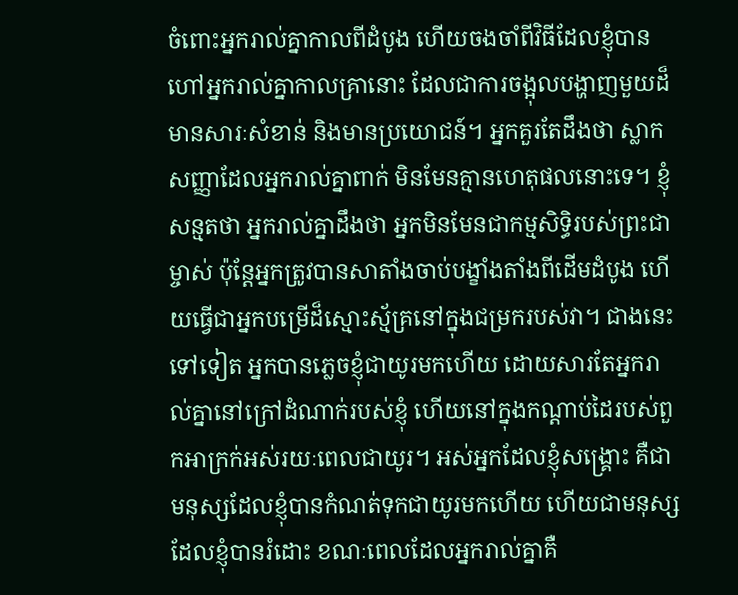ចំពោះអ្នករាល់គ្នាកាលពីដំបូង ហើយចងចាំពីវិធីដែលខ្ញុំបានហៅអ្នករាល់គ្នាកាលគ្រានោះ ដែលជាការចង្អុលបង្ហាញមួយដ៏មានសារៈសំខាន់ និងមានប្រយោជន៍។ អ្នកគួរតែដឹងថា ស្លាកសញ្ញាដែលអ្នករាល់គ្នាពាក់ មិនមែនគ្មានហេតុផលនោះទេ។ ខ្ញុំសន្មតថា អ្នករាល់គ្នាដឹងថា អ្នកមិនមែនជាកម្មសិទ្ធិរបស់ព្រះជាម្ចាស់ ប៉ុន្តែអ្នកត្រូវបានសាតាំងចាប់បង្ខាំងតាំងពីដើមដំបូង ហើយធ្វើជាអ្នកបម្រើដ៏ស្មោះស្ម័គ្រនៅក្នុងជម្រករបស់វា។ ជាងនេះទៅទៀត អ្នកបានភ្លេចខ្ញុំជាយូរមកហើយ ដោយសារតែអ្នករាល់គ្នានៅក្រៅដំណាក់របស់ខ្ញុំ ហើយនៅក្នុងកណ្តាប់ដៃរបស់ពួកអាក្រក់អស់រយៈពេលជាយូរ។ អស់អ្នកដែលខ្ញុំសង្គ្រោះ គឺជាមនុស្សដែលខ្ញុំបានកំណត់ទុកជាយូរមកហើយ ហើយជាមនុស្សដែលខ្ញុំបានរំដោះ ខណៈពេលដែលអ្នករាល់គ្នាគឺ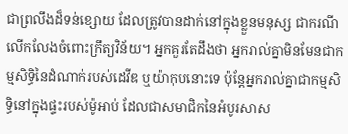ជាព្រលឹងដ៏ទន់ខ្សោយ ដែលត្រូវបានដាក់នៅក្នុងខ្លួនមនុស្ស ជាករណីលើកលែងចំពោះក្រឹត្យវិន័យ។ អ្នកគួរតែដឹងថា អ្នករាល់គ្នាមិនមែនជាកម្មសិទ្ធិនៃដំណាក់របស់ដេវីឌ ឬយ៉ាកុបនោះទេ ប៉ុន្តែអ្នករាល់គ្នាជាកម្មសិទ្ធិនៅក្នុងផ្ទះរបស់ម៉ូអាប់ ដែលជាសមាជិកនៃអំបូរសាស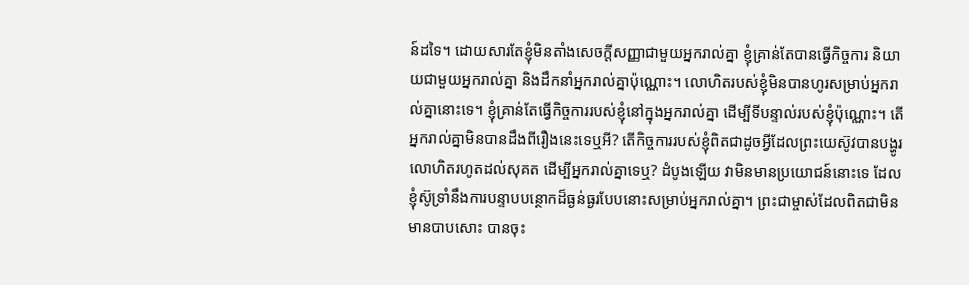ន៍ដទៃ។ ដោយសារតែខ្ញុំមិនតាំងសេចក្តីសញ្ញាជាមួយអ្នករាល់គ្នា ខ្ញុំគ្រាន់តែបានធ្វើកិច្ចការ និយាយជាមួយអ្នករាល់គ្នា និងដឹកនាំអ្នករាល់គ្នាប៉ុណ្ណោះ។ លោហិតរបស់ខ្ញុំមិនបានហូរសម្រាប់អ្នករាល់គ្នានោះទេ។ ខ្ញុំគ្រាន់តែធ្វើកិច្ចការរបស់ខ្ញុំនៅក្នុងអ្នករាល់គ្នា ដើម្បីទីបន្ទាល់របស់ខ្ញុំប៉ុណ្ណោះ។ តើអ្នករាល់គ្នាមិនបានដឹងពីរឿងនេះទេឬអី? តើកិច្ចការរបស់ខ្ញុំពិតជាដូចអ្វីដែលព្រះយេស៊ូវបានបង្ហូរលោហិតរហូតដល់សុគត ដើម្បីអ្នករាល់គ្នាទេឬ? ដំបូងឡើយ វាមិនមានប្រយោជន៍នោះទេ ដែលខ្ញុំស៊ូទ្រាំនឹងការបន្ទាបបន្ថោកដ៏ធ្ងន់ធ្ងរបែបនោះសម្រាប់អ្នករាល់គ្នា។ ព្រះជាម្ចាស់ដែលពិតជាមិនមានបាបសោះ បានចុះ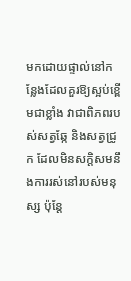មកដោយផ្ទាល់នៅកន្លែងដែលគួរឱ្យស្អប់ខ្ពើមជាខ្លាំង វាជាពិភពរបស់សត្វឆ្កែ និងសត្វជ្រូក ដែលមិនសក្តិសមនឹងការរស់នៅរបស់មនុស្ស ប៉ុន្តែ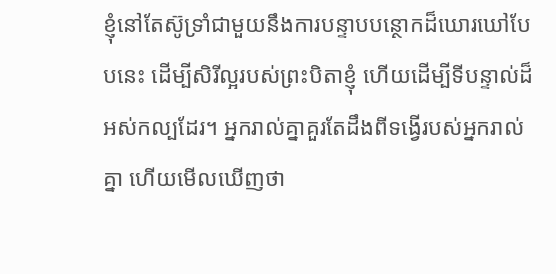ខ្ញុំនៅតែស៊ូទ្រាំជាមួយនឹងការបន្ទាបបន្ថោកដ៏ឃោរឃៅបែបនេះ ដើម្បីសិរីល្អរបស់ព្រះបិតាខ្ញុំ ហើយដើម្បីទីបន្ទាល់ដ៏អស់កល្បដែរ។ អ្នករាល់គ្នាគួរតែដឹងពីទង្វើរបស់អ្នករាល់គ្នា ហើយមើលឃើញថា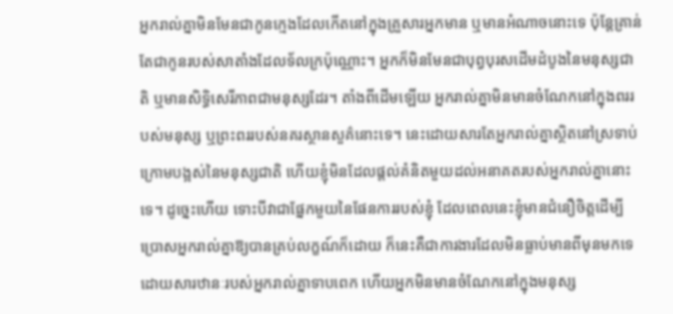អ្នករាល់គ្នាមិនមែនជាកូនក្មេងដែលកើតនៅក្នុងគ្រួសារអ្នកមាន ឬមានអំណាចនោះទេ ប៉ុន្តែគ្រាន់តែជាកូនរបស់សាតាំងដែលទ័លក្រប៉ុណ្ណោះ។ អ្នកក៏មិនមែនជាបុព្វបុរសដើមដំបូងនៃមនុស្សជាតិ ឬមានសិទ្ធិសេរីភាពជាមនុស្សដែរ។ តាំងពីដើមឡើយ អ្នករាល់គ្នាមិនមានចំណែកនៅក្នុងពររបស់មនុស្ស ឬព្រះពររបស់នគរស្ថានសួគ៌នោះទេ។ នេះដោយសារតែអ្នករាល់គ្នាស្ថិតនៅស្រទាប់ក្រោមបង្អស់នៃមនុស្សជាតិ ហើយខ្ញុំមិនដែលផ្តល់គំនិតមួយដល់អនាគតរបស់អ្នករាល់គ្នានោះទេ។ ដូច្នេះហើយ ទោះបីវាជាផ្នែកមួយនៃផែនការរបស់ខ្ញុំ ដែលពេលនេះខ្ញុំមានជំនឿចិត្តដើម្បីប្រោសអ្នករាល់គ្នាឱ្យបានគ្រប់លក្ខណ៍ក៏ដោយ ក៏នេះគឺជាការងារដែលមិនធ្លាប់មានពីមុនមកទេ ដោយសារឋានៈរបស់អ្នករាល់គ្នាទាបពេក ហើយអ្នកមិនមានចំណែកនៅក្នុងមនុស្ស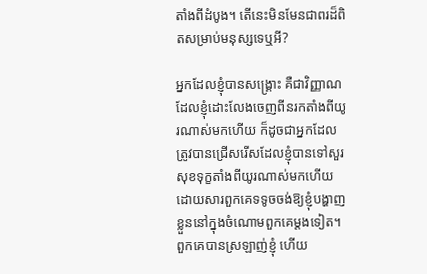តាំងពីដំបូង។ តើនេះមិនមែនជាពរដ៏ពិតសម្រាប់មនុស្សទេឬអី?

អ្នកដែលខ្ញុំបានសង្គ្រោះ គឺជាវិញ្ញាណដែលខ្ញុំដោះលែងចេញពីនរកតាំងពីយូរណាស់មកហើយ ក៏ដូចជាអ្នកដែលត្រូវបានជ្រើសរើសដែលខ្ញុំបានទៅសួរសុខទុក្ខតាំងពីយូរណាស់មកហើយ ដោយសារពួកគេទទូចចង់ឱ្យខ្ញុំបង្ហាញខ្លួននៅក្នុងចំណោមពួកគេម្តងទៀត។ ពួកគេបានស្រឡាញ់ខ្ញុំ ហើយ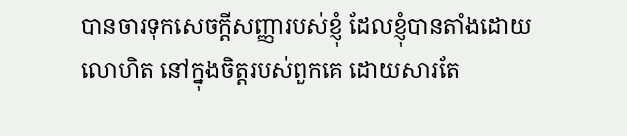បានចារទុកសេចក្តីសញ្ញារបស់ខ្ញុំ ដែលខ្ញុំបានតាំងដោយលោហិត នៅក្នុងចិត្តរបស់ពួកគេ ដោយសារតែ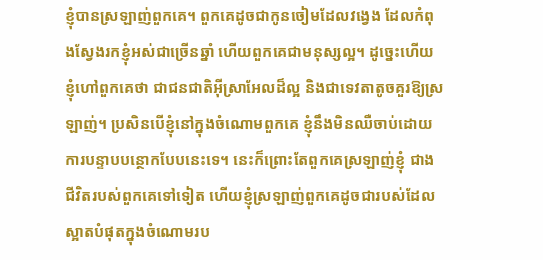ខ្ញុំបានស្រឡាញ់ពួកគេ។ ពួកគេដូចជាកូនចៀមដែលវង្វេង ដែលកំពុងស្វែងរកខ្ញុំអស់ជាច្រើនឆ្នាំ ហើយពួកគេជាមនុស្សល្អ។ ដូច្នេះហើយ ខ្ញុំហៅពួកគេថា ជាជនជាតិអ៊ីស្រាអែលដ៏ល្អ និងជាទេវតាតូចគួរឱ្យស្រឡាញ់។ ប្រសិនបើខ្ញុំនៅក្នុងចំណោមពួកគេ ខ្ញុំនឹងមិនឈឺចាប់ដោយការបន្ទាបបន្ថោកបែបនេះទេ។ នេះក៏ព្រោះតែពួកគេស្រឡាញ់ខ្ញុំ ជាងជីវិតរបស់ពួកគេទៅទៀត ហើយខ្ញុំស្រឡាញ់ពួកគេដូចជារបស់ដែលស្អាតបំផុតក្នុងចំណោមរប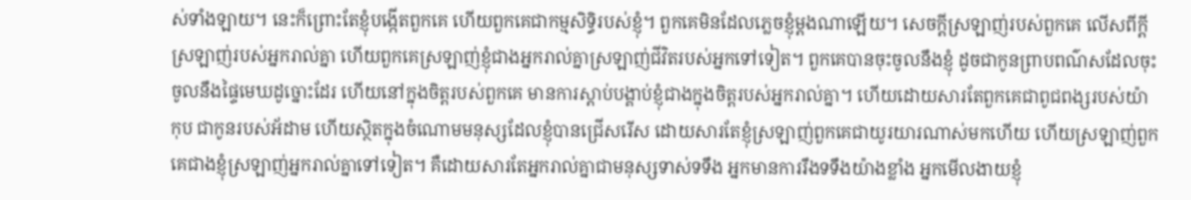ស់ទាំងឡាយ។ នេះក៏ព្រោះតែខ្ញុំបង្កើតពួកគេ ហើយពួកគេជាកម្មសិទ្ធិរបស់ខ្ញុំ។ ពួកគេមិនដែលភ្លេចខ្ញុំម្តងណាឡើយ។ សេចក្តីស្រឡាញ់របស់ពួកគេ លើសពីក្តីស្រឡាញ់របស់អ្នករាល់គ្នា ហើយពួកគេស្រឡាញ់ខ្ញុំជាងអ្នករាល់គ្នាស្រឡាញ់ជីវិតរបស់អ្នកទៅទៀត។ ពួកគេបានចុះចូលនឹងខ្ញុំ ដូចជាកូនព្រាបពណ៌សដែលចុះចូលនឹងផ្ទៃមេឃដូច្នោះដែរ ហើយនៅក្នុងចិត្តរបស់ពួកគេ មានការស្តាប់បង្គាប់ខ្ញុំជាងក្នុងចិត្តរបស់អ្នករាល់គ្នា។ ហើយដោយសារតែពួកគេជាពូជពង្សរបស់យ៉ាកុប ជាកូនរបស់អ័ដាម ហើយស្ថិតក្នុងចំណោមមនុស្សដែលខ្ញុំបានជ្រើសរើស ដោយសារតែខ្ញុំស្រឡាញ់ពួកគេជាយូរយារណាស់មកហើយ ហើយស្រឡាញ់ពួកគេជាងខ្ញុំស្រឡាញ់អ្នករាល់គ្នាទៅទៀត។ គឺដោយសារតែអ្នករាល់គ្នាជាមនុស្សទាស់ទទឹង អ្នកមានការរឹងទទឹងយ៉ាងខ្លាំង អ្នកមើលងាយខ្ញុំ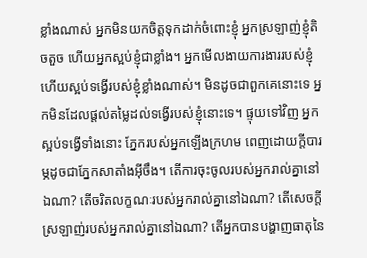ខ្លាំងណាស់ អ្នកមិនយកចិត្តទុកដាក់ចំពោះខ្ញុំ អ្នកស្រឡាញ់ខ្ញុំតិចតួច ហើយអ្នកស្អប់ខ្ញុំជាខ្លាំង។ អ្នកមើលងាយការងាររបស់ខ្ញុំ ហើយស្អប់ទង្វើរបស់ខ្ញុំខ្លាំងណាស់។ មិនដូចជាពួកគេនោះទេ អ្នកមិនដែលផ្តល់តម្លៃដល់ទង្វើរបស់ខ្ញុំនោះទេ។ ផ្ទុយទៅវិញ អ្នកស្អប់ទង្វើទាំងនោះ ភ្នែករបស់អ្នកឡើងក្រហម ពេញដោយក្តីបារម្ភដូចជាភ្នែកសាតាំងអ៊ីចឹង។ តើការចុះចូលរបស់អ្នករាល់គ្នានៅឯណា? តើចរិតលក្ខណៈរបស់អ្នករាល់គ្នានៅឯណា? តើសេចក្តីស្រឡាញ់របស់អ្នករាល់គ្នានៅឯណា? តើអ្នកបានបង្ហាញធាតុនៃ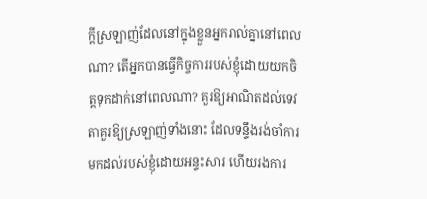ក្តីស្រឡាញ់ដែលនៅក្នុងខ្លួនអ្នករាល់គ្នានៅពេលណា? តើអ្នកបានធ្វើកិច្ចការរបស់ខ្ញុំដោយយកចិត្តទុកដាក់នៅពេលណា? គួរឱ្យអាណិតដល់ទេវតាគួរឱ្យស្រឡាញ់ទាំងនោះ ដែលទន្ទឹងរង់ចាំការមកដល់របស់ខ្ញុំដោយអន្ទះសារ ហើយរងការ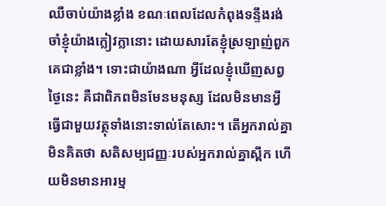ឈឺចាប់យ៉ាងខ្លាំង ខណៈពេលដែលកំពុងទន្ទឹងរង់ចាំខ្ញុំយ៉ាងក្លៀវក្លានោះ ដោយសារតែខ្ញុំស្រឡាញ់ពួកគេជាខ្លាំង។ ទោះជាយ៉ាងណា អ្វីដែលខ្ញុំឃើញសព្វថ្ងៃនេះ គឺជាពិភពមិនមែនមនុស្ស ដែលមិនមានអ្វីធ្វើជាមួយវត្ថុទាំងនោះទាល់តែសោះ។ តើអ្នករាល់គ្នាមិនគិតថា សតិសម្បជញ្ញៈរបស់អ្នករាល់គ្នាស្ពឹក ហើយមិនមានអារម្ម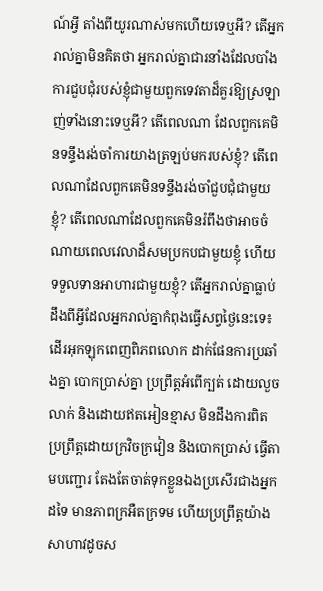ណ៍អ្វី តាំងពីយូរណាស់មកហើយទេឬអី? តើអ្នករាល់គ្នាមិនគិតថា អ្នករាល់គ្នាជារនាំងដែលបាំងការជួបជុំរបស់ខ្ញុំជាមួយពួកទេវតាដ៏គួរឱ្យស្រឡាញ់ទាំងនោះទេឬអី? តើពេលណា ដែលពួកគេមិនទន្ទឹងរង់ចាំការយាងត្រឡប់មករបស់ខ្ញុំ? តើពេលណាដែលពួកគេមិនទន្ទឹងរង់ចាំជួបជុំជាមួយខ្ញុំ? តើពេលណាដែលពួកគេមិនរំពឹងថាអាចចំណាយពេលវេលាដ៏សមប្រកបជាមួយខ្ញុំ ហើយទទួលទានអាហារជាមួយខ្ញុំ? តើអ្នករាល់គ្នាធ្លាប់ដឹងពីអ្វីដែលអ្នករាល់គ្នាកំពុងធ្វើសព្វថ្ងៃនេះទេ៖ ដើរអុកឡុកពេញពិភពលោក ដាក់ផែនការប្រឆាំងគ្នា បោកប្រាស់គ្នា ប្រព្រឹត្តអំពើក្បត់ ដោយលួចលាក់ និងដោយឥតអៀនខ្មាស មិនដឹងការពិត ប្រព្រឹត្តដោយក្រវិចក្រវៀន និងបោកប្រាស់ ធ្វើតាមបញ្ជោរ តែងតែចាត់ទុកខ្លួនឯងប្រសើរជាងអ្នកដទៃ មានភាពក្រអឺតក្រទម ហើយប្រព្រឹត្តយ៉ាងសាហាវដូចស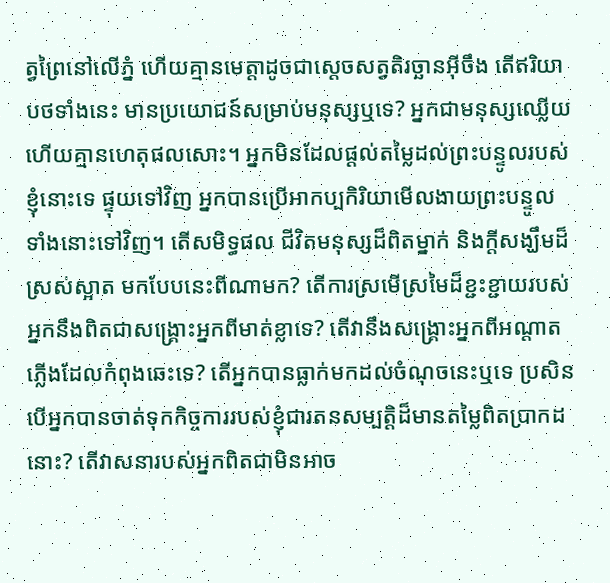ត្វព្រៃនៅលើភ្នំ ហើយគ្មានមេត្តាដូចជាស្តេចសត្វតិរច្ឆានអ៊ីចឹង តើឥរិយាបថទាំងនេះ មានប្រយោជន៍សម្រាប់មនុស្សឬទេ? អ្នកជាមនុស្សឈ្លើយ ហើយគ្មានហេតុផលសោះ។ អ្នកមិនដែលផ្តល់តម្លៃដល់ព្រះបន្ទូលរបស់ខ្ញុំនោះទេ ផ្ទុយទៅវិញ អ្នកបានប្រើអាកប្បកិរិយាមើលងាយព្រះបន្ទូលទាំងនោះទៅវិញ។ តើសមិទ្ធផល ជីវិតមនុស្សដ៏ពិតម្នាក់ និងក្តីសង្ឃឹមដ៏ស្រស់ស្អាត មកបែបនេះពីណាមក? តើការស្រមើស្រមៃដ៏ខ្ជះខ្ជាយរបស់អ្នកនឹងពិតជាសង្គ្រោះអ្នកពីមាត់ខ្លាទេ? តើវានឹងសង្គ្រោះអ្នកពីអណ្តាតភ្លើងដែលកំពុងឆេះទេ? តើអ្នកបានធ្លាក់មកដល់ចំណុចនេះឬទេ ប្រសិនបើអ្នកបានចាត់ទុកកិច្ចការរបស់ខ្ញុំជារតនសម្បត្តិដ៏មានតម្លៃពិតប្រាកដនោះ? តើវាសនារបស់អ្នកពិតជាមិនអាច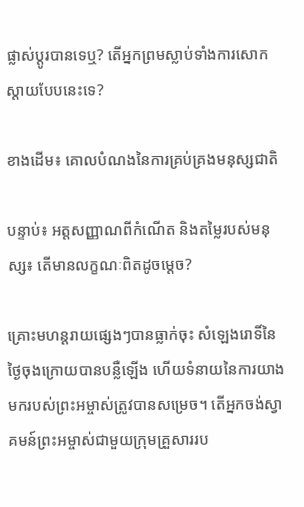ផ្លាស់ប្តូរបានទេឬ? តើអ្នកព្រមស្លាប់ទាំងការសោកស្តាយបែបនេះទេ?

ខាងដើម៖ គោលបំណងនៃការគ្រប់គ្រងមនុស្សជាតិ

បន្ទាប់៖ អត្តសញ្ញាណពីកំណើត និងតម្លៃរបស់មនុស្ស៖ តើមានលក្ខណៈពិតដូចម្តេច?

គ្រោះមហន្តរាយផ្សេងៗបានធ្លាក់ចុះ សំឡេងរោទិ៍នៃថ្ងៃចុងក្រោយបានបន្លឺឡើង ហើយទំនាយនៃការយាងមករបស់ព្រះអម្ចាស់ត្រូវបានសម្រេច។ តើអ្នកចង់ស្វាគមន៍ព្រះអម្ចាស់ជាមួយក្រុមគ្រួសាររប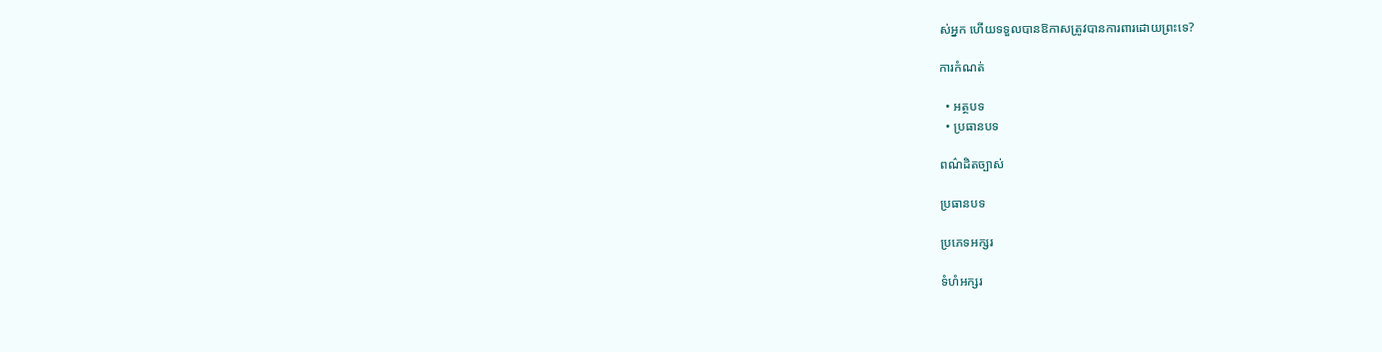ស់អ្នក ហើយទទួលបានឱកាសត្រូវបានការពារដោយព្រះទេ?

ការកំណត់

  • អត្ថបទ
  • ប្រធានបទ

ពណ៌ដិតច្បាស់

ប្រធានបទ

ប្រភេទអក្សរ

ទំហំអក្សរ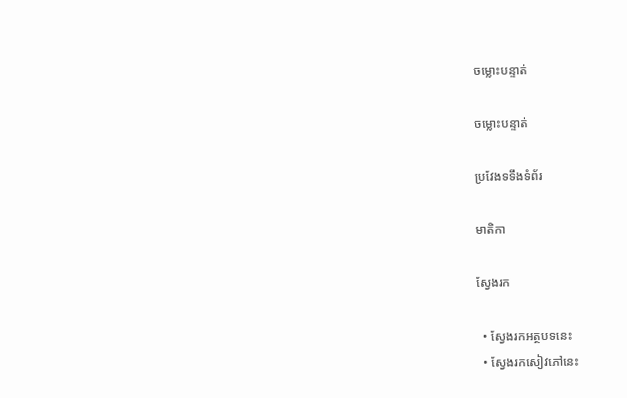ចម្លោះបន្ទាត់

ចម្លោះបន្ទាត់

ប្រវែងទទឹងទំព័រ

មាតិកា

ស្វែងរក

  • ស្វែងរកអត្ថបទនេះ
  • ស្វែងរកសៀវភៅនេះ